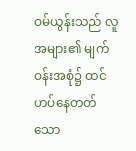ဝမ်ယွန်းသည် လူအများ၏ မျက်ဝန်းအစုံ၌ ထင်ဟပ်နေတတ်သော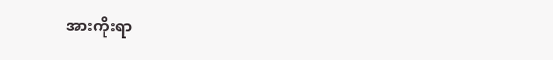အားကိုးရာ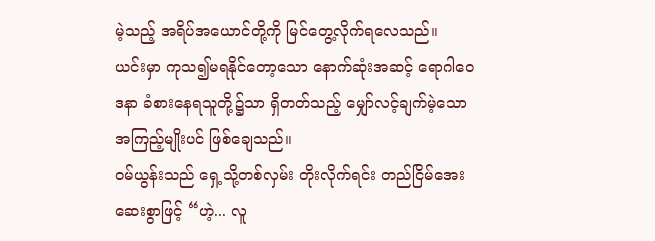မဲ့သည့် အရိပ်အယောင်တို့ကို မြင်တွေ့လိုက်ရလေသည်။
ယင်းမှာ ကုသ၍မရနိုင်တော့သော နောက်ဆုံးအဆင့် ရောဂါဝေဒနာ ခံစားနေရသူတို့၌သာ ရှိတတ်သည့် မျှော်လင့်ချက်မဲ့သော အကြည့်မျိုးပင် ဖြစ်ချေသည်။
ဝမ်ယွန်းသည် ရှေ့သို့တစ်လှမ်း တိုးလိုက်ရင်း တည်ငြိမ်အေးဆေးစွာဖြင့် “ဟဲ့... လူ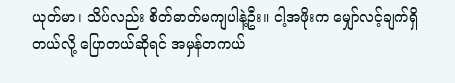ယုတ်မာ၊ သိပ်လည်း စိတ်ဓာတ်မကျပါနဲ့ဦး။ ငါ့အဖိုးက မျှော်လင့်ချက်ရှိတယ်လို့ ပြောတယ်ဆိုရင် အမှန်တကယ်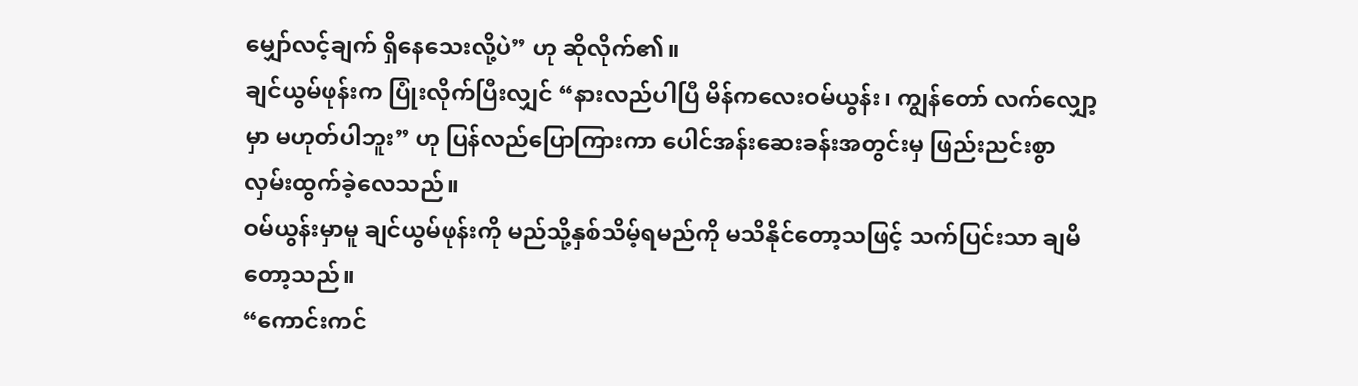မျှော်လင့်ချက် ရှိနေသေးလို့ပဲ” ဟု ဆိုလိုက်၏။
ချင်ယွမ်ဖုန်းက ပြုံးလိုက်ပြီးလျှင် “နားလည်ပါပြီ မိန်ကလေးဝမ်ယွန်း၊ ကျွန်တော် လက်လျှော့မှာ မဟုတ်ပါဘူး” ဟု ပြန်လည်ပြောကြားကာ ပေါင်အန်းဆေးခန်းအတွင်းမှ ဖြည်းညင်းစွာ လှမ်းထွက်ခဲ့လေသည်။
ဝမ်ယွန်းမှာမူ ချင်ယွမ်ဖုန်းကို မည်သို့နှစ်သိမ့်ရမည်ကို မသိနိုင်တော့သဖြင့် သက်ပြင်းသာ ချမိတော့သည်။
“ကောင်းကင်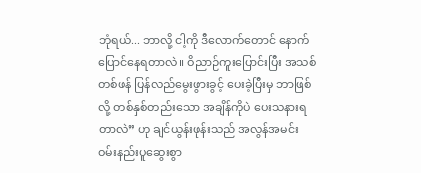ဘုံရယ်... ဘာလို့ ငါ့ကို ဒီလောက်တောင် နောက်ပြောင်နေရတာလဲ။ ဝိညာဉ်ကူးပြောင်းပြီး အသစ်တစ်ဖန် ပြန်လည်မွေးဖွားခွင့် ပေးခဲ့ပြီးမှ ဘာဖြစ်လို့ တစ်နှစ်တည်းသော အချိန်ကိုပဲ ပေးသနားရတာလဲ” ဟု ချင်ယွန်းဖုန်းသည် အလွန်အမင်း ဝမ်းနည်းပူဆွေးစွာ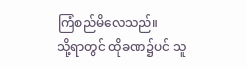ကြံစည်မိလေသည်။
သို့ရာတွင် ထိုခဏ၌ပင် သူ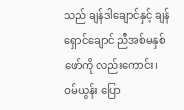သည် ချန်ဒါချောင်နှင့် ချန်ရှောင်ချောင် ညီအစ်မနှစ်ဖော်ကို လည်းကောင်း၊ ဝမ်ယွန်း ပြော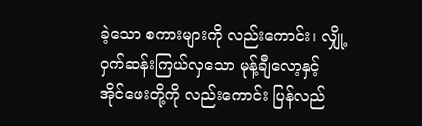ခဲ့သော စကားများကို လည်းကောင်း၊ လျှို့ဝှက်ဆန်းကြယ်လှသော မုန့်ချီလော့နှင့် အိုင်ဖေးတို့ကို လည်းကောင်း ပြန်လည်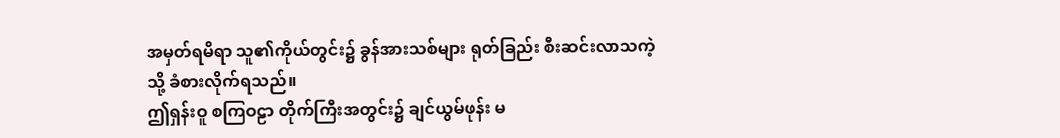အမှတ်ရမိရာ သူ၏ကိုယ်တွင်း၌ ခွန်အားသစ်များ ရုတ်ခြည်း စီးဆင်းလာသကဲ့သို့ ခံစားလိုက်ရသည်။
ဤရှန်းဝူ စကြဝဠာ တိုက်ကြီးအတွင်း၌ ချင်ယွမ်ဖုန်း မ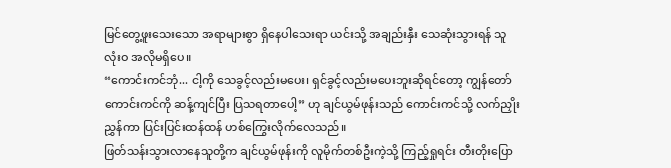မြင်တွေ့ဖူးသေးသော အရာများစွာ ရှိနေပါသေးရာ ယင်းသို့ အချည်းနှီး သေဆုံးသွားရန် သူ လုံးဝ အလိုမရှိပေ။
“ကောင်းကင်ဘုံ... ငါ့ကို သေခွင့်လည်းမပေး၊ ရှင်ခွင့်လည်းမပေးဘူးဆိုရင်တော့ ကျွန်တော် ကောင်းကင်ကို ဆန့်ကျင်ပြီး ပြသရတာပေါ့” ဟု ချင်ယွမ်ဖုန်းသည် ကောင်းကင်သို့ လက်ညှိုးညွှန်ကာ ပြင်းပြင်းထန်ထန် ဟစ်ကြွေးလိုက်လေသည်။
ဖြတ်သန်းသွားလာနေသူတို့က ချင်ယွမ်ဖုန်းကို လူမိုက်တစ်ဦးကဲ့သို့ ကြည့်ရှုရင်း တီးတိုးပြော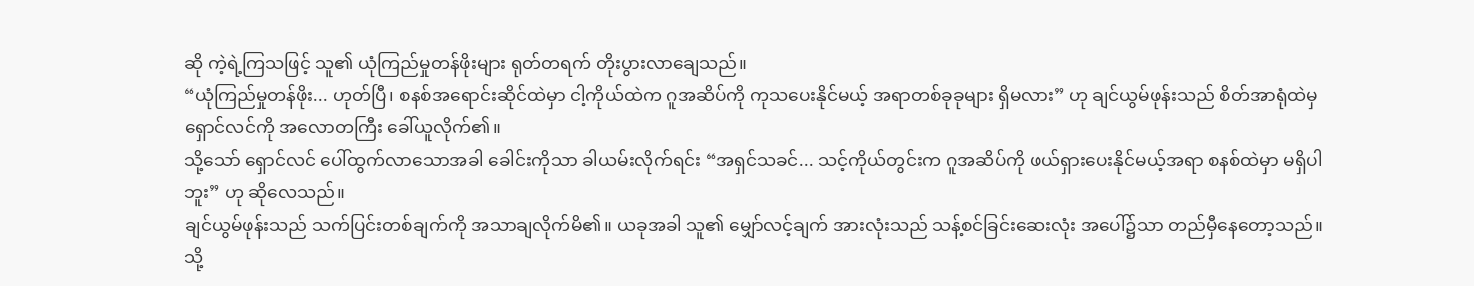ဆို ကဲ့ရဲ့ကြသဖြင့် သူ၏ ယုံကြည်မှုတန်ဖိုးများ ရုတ်တရက် တိုးပွားလာချေသည်။
“ယုံကြည်မှုတန်ဖိုး... ဟုတ်ပြီ၊ စနစ်အရောင်းဆိုင်ထဲမှာ ငါ့ကိုယ်ထဲက ဂူအဆိပ်ကို ကုသပေးနိုင်မယ့် အရာတစ်ခုခုများ ရှိမလား” ဟု ချင်ယွမ်ဖုန်းသည် စိတ်အာရုံထဲမှ ရှောင်လင်ကို အလောတကြီး ခေါ်ယူလိုက်၏။
သို့သော် ရှောင်လင် ပေါ်ထွက်လာသောအခါ ခေါင်းကိုသာ ခါယမ်းလိုက်ရင်း “အရှင်သခင်... သင့်ကိုယ်တွင်းက ဂူအဆိပ်ကို ဖယ်ရှားပေးနိုင်မယ့်အရာ စနစ်ထဲမှာ မရှိပါဘူး” ဟု ဆိုလေသည်။
ချင်ယွမ်ဖုန်းသည် သက်ပြင်းတစ်ချက်ကို အသာချလိုက်မိ၏။ ယခုအခါ သူ၏ မျှော်လင့်ချက် အားလုံးသည် သန့်စင်ခြင်းဆေးလုံး အပေါ်၌သာ တည်မှီနေတော့သည်။
သို့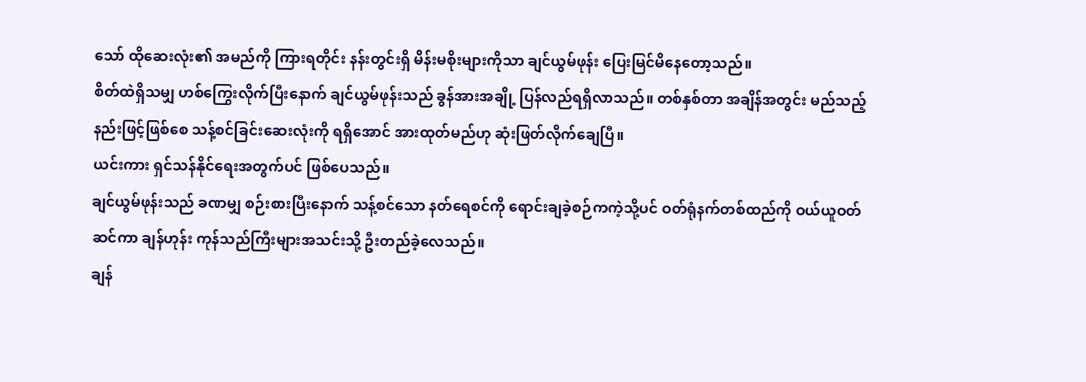သော် ထိုဆေးလုံး၏ အမည်ကို ကြားရတိုင်း နန်းတွင်းရှိ မိန်းမစိုးများကိုသာ ချင်ယွမ်ဖုန်း ပြေးမြင်မိနေတော့သည်။
စိတ်ထဲရှိသမျှ ဟစ်ကြွေးလိုက်ပြီးနောက် ချင်ယွမ်ဖုန်းသည် ခွန်အားအချို့ ပြန်လည်ရရှိလာသည်။ တစ်နှစ်တာ အချိန်အတွင်း မည်သည့်နည်းဖြင့်ဖြစ်စေ သန့်စင်ခြင်းဆေးလုံးကို ရရှိအောင် အားထုတ်မည်ဟု ဆုံးဖြတ်လိုက်ချေပြီ။
ယင်းကား ရှင်သန်နိုင်ရေးအတွက်ပင် ဖြစ်ပေသည်။
ချင်ယွမ်ဖုန်းသည် ခဏမျှ စဉ်းစားပြီးနောက် သန့်စင်သော နတ်ရေစင်ကို ရောင်းချခဲ့စဉ်ကကဲ့သို့ပင် ဝတ်ရုံနက်တစ်ထည်ကို ဝယ်ယူဝတ်ဆင်ကာ ချန်ဟုန်း ကုန်သည်ကြီးများအသင်းသို့ ဦးတည်ခဲ့လေသည်။
ချန်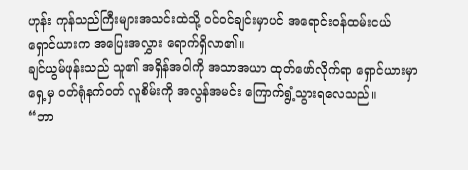ဟုန်း ကုန်သည်ကြီးများအသင်းထဲသို့ ဝင်ဝင်ချင်းမှာပင် အရောင်းဝန်ထမ်းငယ် ရှောင်ယားက အပြေးအလွှား ရောက်ရှိလာ၏။
ချင်ယွမ်ဖုန်းသည် သူ၏ အရှိန်အဝါကို အသာအယာ ထုတ်ဖော်လိုက်ရာ ရှောင်ယားမှာ ရှေ့မှ ဝတ်ရုံနက်ဝတ် လူစိမ်းကို အလွန်အမင်း ကြောက်ရွံ့သွားရလေသည်။
“ဘာ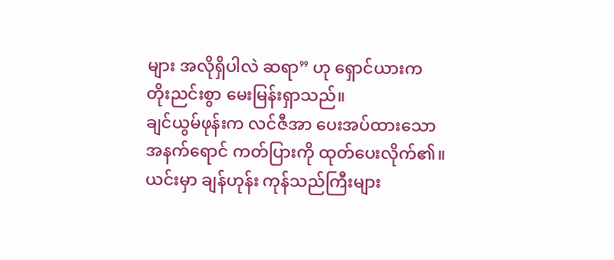များ အလိုရှိပါလဲ ဆရာ” ဟု ရှောင်ယားက တိုးညင်းစွာ မေးမြန်းရှာသည်။
ချင်ယွမ်ဖုန်းက လင်ဇီအာ ပေးအပ်ထားသော အနက်ရောင် ကတ်ပြားကို ထုတ်ပေးလိုက်၏။
ယင်းမှာ ချန်ဟုန်း ကုန်သည်ကြီးများ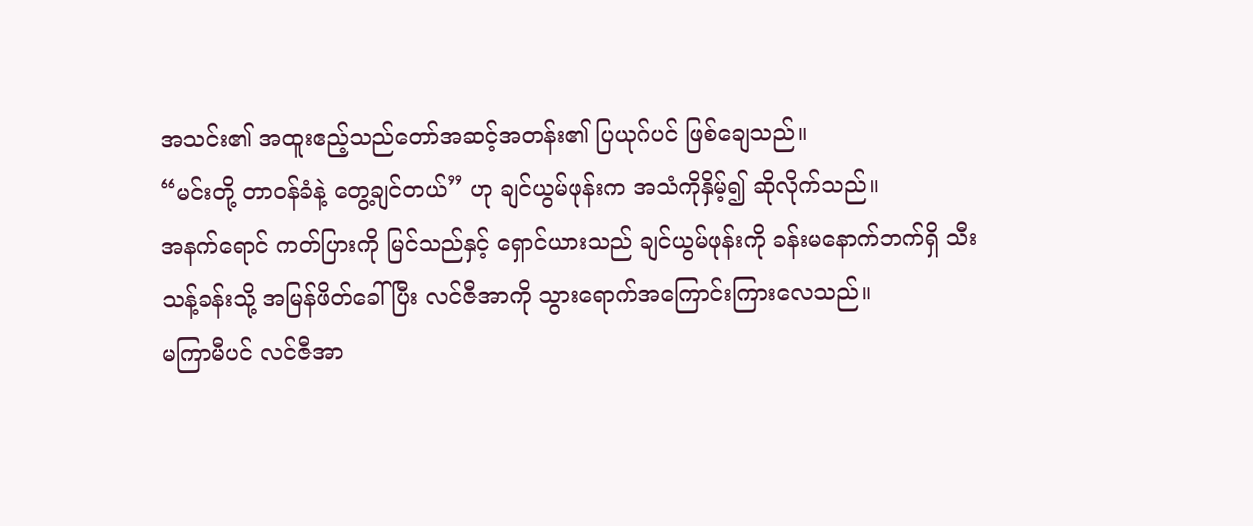အသင်း၏ အထူးဧည့်သည်တော်အဆင့်အတန်း၏ ပြယုဂ်ပင် ဖြစ်ချေသည်။
“မင်းတို့ တာဝန်ခံနဲ့ တွေ့ချင်တယ်” ဟု ချင်ယွမ်ဖုန်းက အသံကိုနှိမ့်၍ ဆိုလိုက်သည်။
အနက်ရောင် ကတ်ပြားကို မြင်သည်နှင့် ရှောင်ယားသည် ချင်ယွမ်ဖုန်းကို ခန်းမနောက်ဘက်ရှိ သီးသန့်ခန်းသို့ အမြန်ဖိတ်ခေါ်ပြီး လင်ဇီအာကို သွားရောက်အကြောင်းကြားလေသည်။
မကြာမီပင် လင်ဇီအာ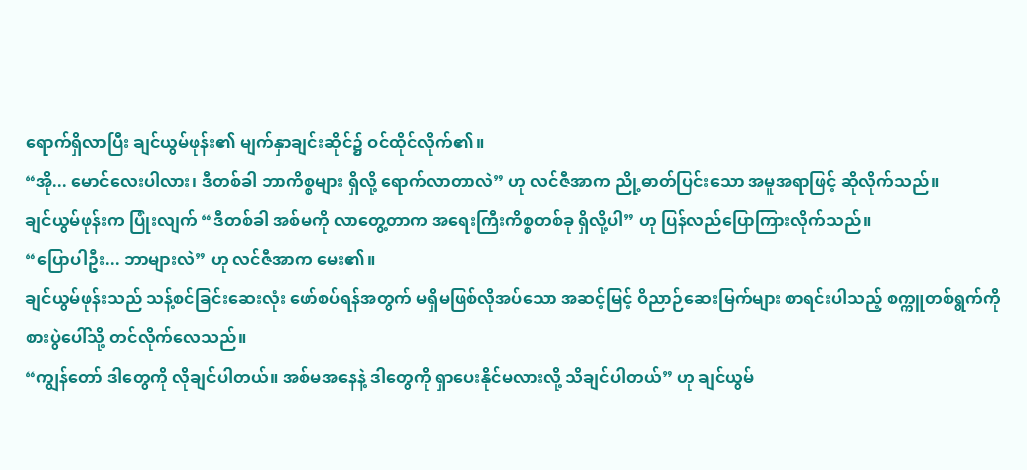ရောက်ရှိလာပြီး ချင်ယွမ်ဖုန်း၏ မျက်နှာချင်းဆိုင်၌ ဝင်ထိုင်လိုက်၏။
“အို... မောင်လေးပါလား၊ ဒီတစ်ခါ ဘာကိစ္စများ ရှိလို့ ရောက်လာတာလဲ” ဟု လင်ဇီအာက ညို့ဓာတ်ပြင်းသော အမူအရာဖြင့် ဆိုလိုက်သည်။
ချင်ယွမ်ဖုန်းက ပြုံးလျက် “ဒီတစ်ခါ အစ်မကို လာတွေ့တာက အရေးကြီးကိစ္စတစ်ခု ရှိလို့ပါ” ဟု ပြန်လည်ပြောကြားလိုက်သည်။
“ပြောပါဦး... ဘာများလဲ” ဟု လင်ဇီအာက မေး၏။
ချင်ယွမ်ဖုန်းသည် သန့်စင်ခြင်းဆေးလုံး ဖော်စပ်ရန်အတွက် မရှိမဖြစ်လိုအပ်သော အဆင့်မြင့် ဝိညာဉ်ဆေးမြက်များ စာရင်းပါသည့် စက္ကူတစ်ရွက်ကို စားပွဲပေါ်သို့ တင်လိုက်လေသည်။
“ကျွန်တော် ဒါတွေကို လိုချင်ပါတယ်။ အစ်မအနေနဲ့ ဒါတွေကို ရှာပေးနိုင်မလားလို့ သိချင်ပါတယ်” ဟု ချင်ယွမ်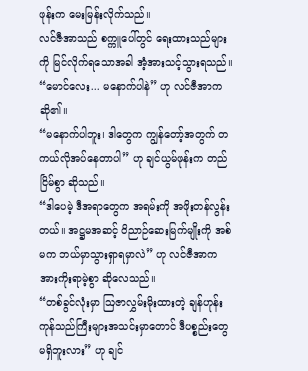ဖုန်းက မေးမြန်းလိုက်သည်။
လင်ဇီအာသည် စက္ကူပေါ်တွင် ရေးထားသည်များကို မြင်လိုက်ရသောအခါ အံ့အားသင့်သွားရသည်။
“မောင်လေး... မနောက်ပါနဲ” ဟု လင်ဇီအာက ဆို၏။
“မနောက်ပါဘူး၊ ဒါတွေက ကျွန်တော့်အတွက် တကယ်လိုအပ်နေတာပါ” ဟု ချင်ယွမ်ဖုန်းက တည်ငြိမ်စွာ ဆိုသည်။
“ဒါပေမဲ့ ဒီအရာတွေက အရမ်းကို အဖိုးတန်လွန်းတယ်။ အဋ္ဌမအဆင့် ဝိညာဉ်ဆေးမြက်မျိုးကို အစ်မက ဘယ်မှာသွားရှာရမှာလဲ” ဟု လင်ဇီအာက အားကိုးရာမဲ့စွာ ဆိုလေသည်။
“တစ်ခွင်လုံးမှာ ဩဇာလွှမ်းမိုးထားတဲ့ ချန်ဟုန်း ကုန်သည်ကြီးများအသင်းမှာတောင် ဒီပစ္စည်းတွေ မရှိဘူးလား” ဟု ချင်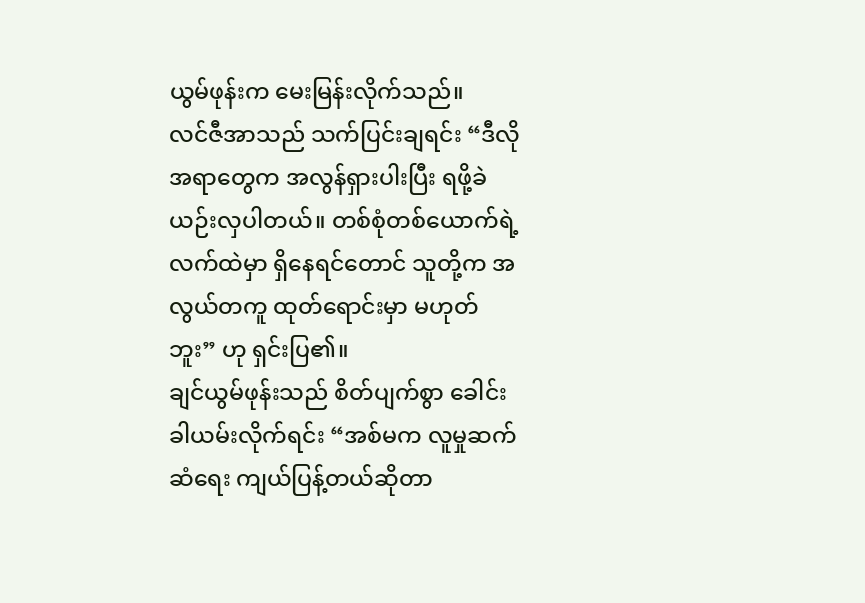ယွမ်ဖုန်းက မေးမြန်းလိုက်သည်။
လင်ဇီအာသည် သက်ပြင်းချရင်း “ဒီလိုအရာတွေက အလွန်ရှားပါးပြီး ရဖို့ခဲယဉ်းလှပါတယ်။ တစ်စုံတစ်ယောက်ရဲ့ လက်ထဲမှာ ရှိနေရင်တောင် သူတို့က အလွယ်တကူ ထုတ်ရောင်းမှာ မဟုတ်ဘူး” ဟု ရှင်းပြ၏။
ချင်ယွမ်ဖုန်းသည် စိတ်ပျက်စွာ ခေါင်းခါယမ်းလိုက်ရင်း “အစ်မက လူမှုဆက်ဆံရေး ကျယ်ပြန့်တယ်ဆိုတာ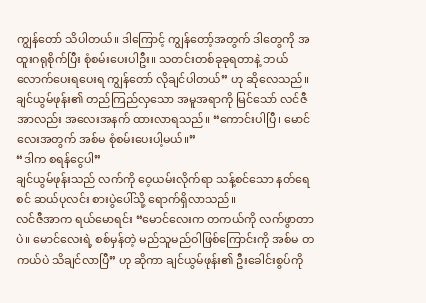ကျွန်တော် သိပါတယ်။ ဒါကြောင့် ကျွန်တော့်အတွက် ဒါတွေကို အထူးဂရုစိုက်ပြီး စုံစမ်းပေးပါဦး။ သတင်းတစ်ခုခုရတာနဲ့ ဘယ်လောက်ပေးရပေးရ ကျွန်တော် လိုချင်ပါတယ်” ဟု ဆိုလေသည်။
ချင်ယွမ်ဖုန်း၏ တည်ကြည်လှသော အမူအရာကို မြင်သော် လင်ဇီအာလည်း အလေးအနက် ထားလာရသည်။ “ကောင်းပါပြီ၊ မောင်လေးအတွက် အစ်မ စုံစမ်းပေးပါ့မယ်။”
“ဒါက စရန်ငွေပါ”
ချင်ယွမ်ဖုန်းသည် လက်ကို ဝေ့ယမ်းလိုက်ရာ သန့်စင်သော နတ်ရေစင် ဆယ်ပုလင်း စားပွဲပေါ်သို့ ရောက်ရှိလာသည်။
လင်ဇီအာက ရယ်မောရင်း “မောင်လေးက တကယ်ကို လက်ဖွာတာပဲ။ မောင်လေးရဲ့ စစ်မှန်တဲ့ မည်သူမည်ဝါဖြစ်ကြောင်းကို အစ်မ တကယ်ပဲ သိချင်လာပြီ” ဟု ဆိုကာ ချင်ယွမ်ဖုန်း၏ ဦးခေါင်းစွပ်ကို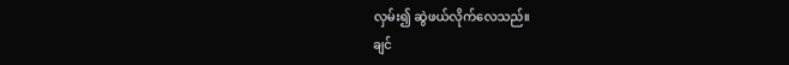လှမ်း၍ ဆွဲဖယ်လိုက်လေသည်။
ချင်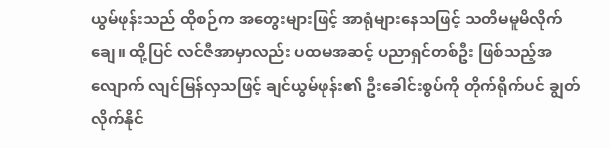ယွမ်ဖုန်းသည် ထိုစဉ်က အတွေးများဖြင့် အာရုံများနေသဖြင့် သတိမမူမိလိုက်ချေ။ ထို့ပြင် လင်ဇီအာမှာလည်း ပထမအဆင့် ပညာရှင်တစ်ဦး ဖြစ်သည့်အလျောက် လျင်မြန်လှသဖြင့် ချင်ယွမ်ဖုန်း၏ ဦးခေါင်းစွပ်ကို တိုက်ရိုက်ပင် ချွတ်လိုက်နိုင်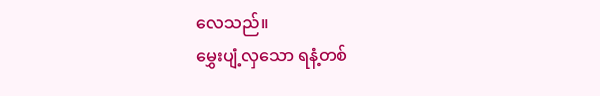လေသည်။
မွှေးပျံ့လှသော ရနံ့တစ်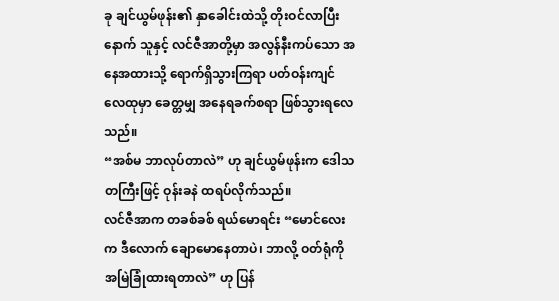ခု ချင်ယွမ်ဖုန်း၏ နှာခေါင်းထဲသို့ တိုးဝင်လာပြီးနောက် သူနှင့် လင်ဇီအာတို့မှာ အလွန်နီးကပ်သော အနေအထားသို့ ရောက်ရှိသွားကြရာ ပတ်ဝန်းကျင်လေထုမှာ ခေတ္တမျှ အနေရခက်စရာ ဖြစ်သွားရလေသည်။
“အစ်မ ဘာလုပ်တာလဲ” ဟု ချင်ယွမ်ဖုန်းက ဒေါသတကြီးဖြင့် ဝုန်းခနဲ ထရပ်လိုက်သည်။
လင်ဇီအာက တခစ်ခစ် ရယ်မောရင်း “မောင်လေးက ဒီလောက် ချောမောနေတာပဲ၊ ဘာလို့ ဝတ်ရုံကို အမြဲခြုံထားရတာလဲ” ဟု ပြန်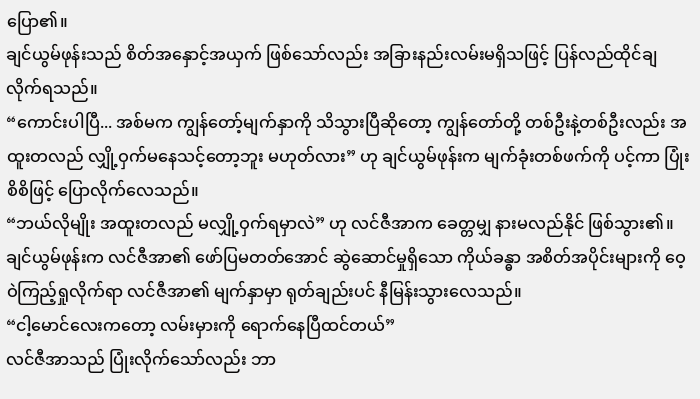ပြော၏။
ချင်ယွမ်ဖုန်းသည် စိတ်အနှောင့်အယှက် ဖြစ်သော်လည်း အခြားနည်းလမ်းမရှိသဖြင့် ပြန်လည်ထိုင်ချလိုက်ရသည်။
“ကောင်းပါပြီ... အစ်မက ကျွန်တော့်မျက်နှာကို သိသွားပြီဆိုတော့ ကျွန်တော်တို့ တစ်ဦးနဲ့တစ်ဦးလည်း အထူးတလည် လျှို့ဝှက်မနေသင့်တော့ဘူး မဟုတ်လား” ဟု ချင်ယွမ်ဖုန်းက မျက်ခုံးတစ်ဖက်ကို ပင့်ကာ ပြုံးစိစိဖြင့် ပြောလိုက်လေသည်။
“ဘယ်လိုမျိုး အထူးတလည် မလျှို့ဝှက်ရမှာလဲ” ဟု လင်ဇီအာက ခေတ္တမျှ နားမလည်နိုင် ဖြစ်သွား၏။
ချင်ယွမ်ဖုန်းက လင်ဇီအာ၏ ဖော်ပြမတတ်အောင် ဆွဲဆောင်မှုရှိသော ကိုယ်ခန္ဓာ အစိတ်အပိုင်းများကို ဝေ့ဝဲကြည့်ရှုလိုက်ရာ လင်ဇီအာ၏ မျက်နှာမှာ ရုတ်ချည်းပင် နီမြန်းသွားလေသည်။
“ငါ့မောင်လေးကတော့ လမ်းမှားကို ရောက်နေပြီထင်တယ်”
လင်ဇီအာသည် ပြုံးလိုက်သော်လည်း ဘာ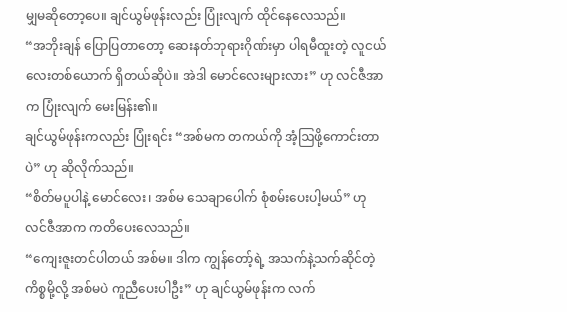မျှမဆိုတော့ပေ။ ချင်ယွမ်ဖုန်းလည်း ပြုံးလျက် ထိုင်နေလေသည်။
“အဘိုးချန် ပြောပြတာတော့ ဆေးနတ်ဘုရားဂိုဏ်းမှာ ပါရမီထူးတဲ့ လူငယ်လေးတစ်ယောက် ရှိတယ်ဆိုပဲ။ အဲဒါ မောင်လေးများလား” ဟု လင်ဇီအာက ပြုံးလျက် မေးမြန်း၏။
ချင်ယွမ်ဖုန်းကလည်း ပြုံးရင်း “အစ်မက တကယ်ကို အံ့ဩဖို့ကောင်းတာပဲ” ဟု ဆိုလိုက်သည်။
“စိတ်မပူပါနဲ့ မောင်လေး၊ အစ်မ သေချာပေါက် စုံစမ်းပေးပါ့မယ်” ဟု လင်ဇီအာက ကတိပေးလေသည်။
“ကျေးဇူးတင်ပါတယ် အစ်မ။ ဒါက ကျွန်တော့်ရဲ့ အသက်နဲ့သက်ဆိုင်တဲ့ ကိစ္စမို့လို့ အစ်မပဲ ကူညီပေးပါဦး” ဟု ချင်ယွမ်ဖုန်းက လက်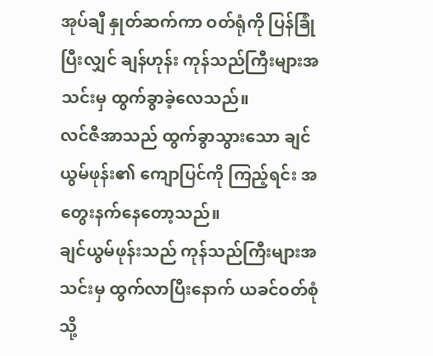အုပ်ချီ နှုတ်ဆက်ကာ ဝတ်ရုံကို ပြန်ခြုံပြီးလျှင် ချန်ဟုန်း ကုန်သည်ကြီးများအသင်းမှ ထွက်ခွာခဲ့လေသည်။
လင်ဇီအာသည် ထွက်ခွာသွားသော ချင်ယွမ်ဖုန်း၏ ကျောပြင်ကို ကြည့်ရင်း အတွေးနက်နေတော့သည်။
ချင်ယွမ်ဖုန်းသည် ကုန်သည်ကြီးများအသင်းမှ ထွက်လာပြီးနောက် ယခင်ဝတ်စုံသို့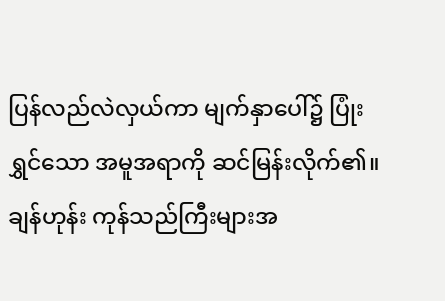ပြန်လည်လဲလှယ်ကာ မျက်နှာပေါ်၌ ပြုံးရွှင်သော အမူအရာကို ဆင်မြန်းလိုက်၏။
ချန်ဟုန်း ကုန်သည်ကြီးများအ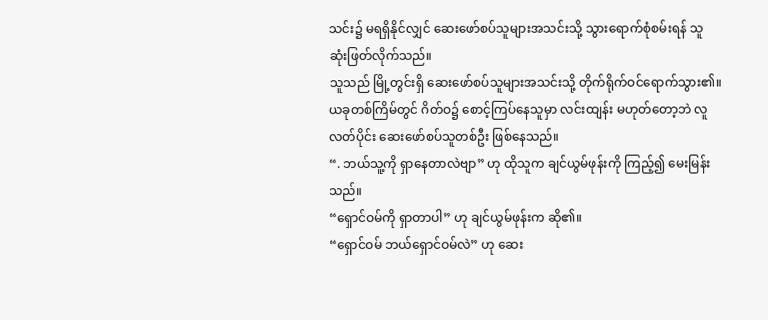သင်း၌ မရရှိနိုင်လျှင် ဆေးဖော်စပ်သူများအသင်းသို့ သွားရောက်စုံစမ်းရန် သူ ဆုံးဖြတ်လိုက်သည်။
သူသည် မြို့တွင်းရှိ ဆေးဖော်စပ်သူများအသင်းသို့ တိုက်ရိုက်ဝင်ရောက်သွား၏။ ယခုတစ်ကြိမ်တွင် ဂိတ်ဝ၌ စောင့်ကြပ်နေသူမှာ လင်းထျန်း မဟုတ်တော့ဘဲ လူလတ်ပိုင်း ဆေးဖော်စပ်သူတစ်ဦး ဖြစ်နေသည်။
“. ဘယ်သူ့ကို ရှာနေတာလဲဗျာ” ဟု ထိုသူက ချင်ယွမ်ဖုန်းကို ကြည့်၍ မေးမြန်းသည်။
“ရှောင်ဝမ်ကို ရှာတာပါ” ဟု ချင်ယွမ်ဖုန်းက ဆို၏။
“ရှောင်ဝမ် ဘယ်ရှောင်ဝမ်လဲ” ဟု ဆေး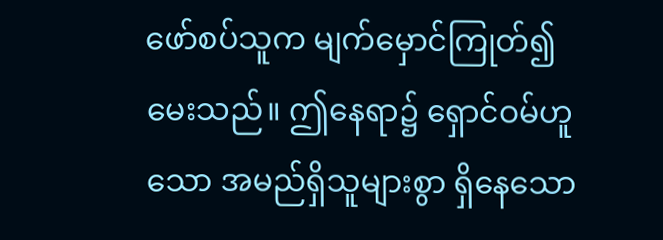ဖော်စပ်သူက မျက်မှောင်ကြုတ်၍ မေးသည်။ ဤနေရာ၌ ရှောင်ဝမ်ဟူသော အမည်ရှိသူများစွာ ရှိနေသော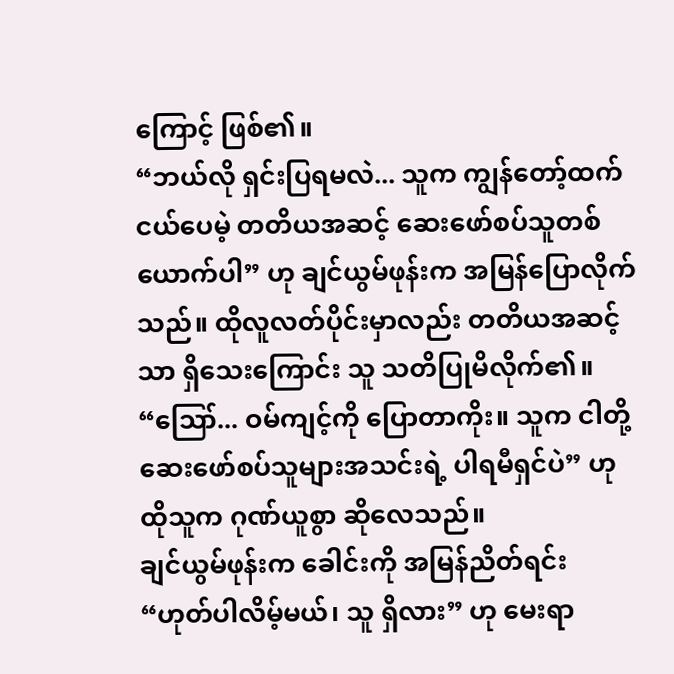ကြောင့် ဖြစ်၏။
“ဘယ်လို ရှင်းပြရမလဲ... သူက ကျွန်တော့်ထက် ငယ်ပေမဲ့ တတိယအဆင့် ဆေးဖော်စပ်သူတစ်ယောက်ပါ” ဟု ချင်ယွမ်ဖုန်းက အမြန်ပြောလိုက်သည်။ ထိုလူလတ်ပိုင်းမှာလည်း တတိယအဆင့်သာ ရှိသေးကြောင်း သူ သတိပြုမိလိုက်၏။
“ဪ... ဝမ်ကျင့်ကို ပြောတာကိုး။ သူက ငါတို့ ဆေးဖော်စပ်သူများအသင်းရဲ့ ပါရမီရှင်ပဲ” ဟု ထိုသူက ဂုဏ်ယူစွာ ဆိုလေသည်။
ချင်ယွမ်ဖုန်းက ခေါင်းကို အမြန်ညိတ်ရင်း “ဟုတ်ပါလိမ့်မယ်၊ သူ ရှိလား” ဟု မေးရာ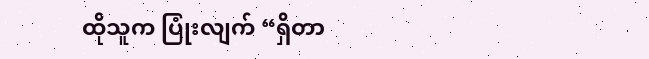ထိုသူက ပြုံးလျက် “ရှိတာ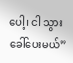ပေါ့၊ ငါ သွားခေါ်ပေးမယ်”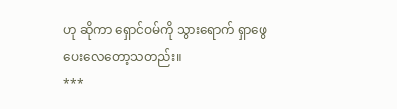ဟု ဆိုကာ ရှောင်ဝမ်ကို သွားရောက် ရှာဖွေပေးလေတော့သတည်း။
***